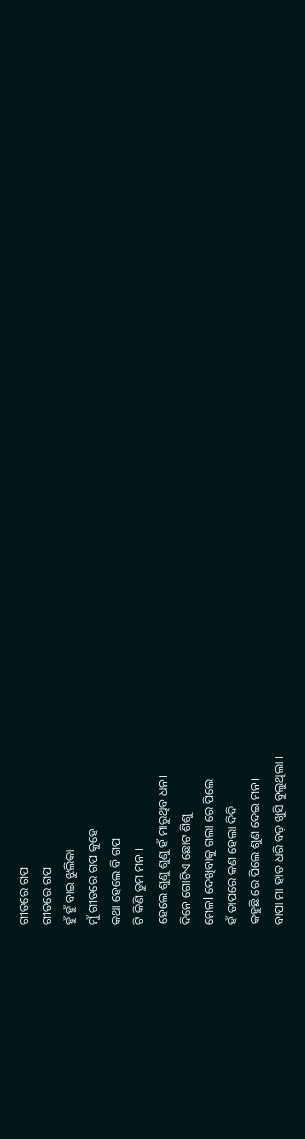ଗୀତରେ ଗପ
ଗୀତରେ ଗପ
ହୁଁ ହୁଁ ବାଇ ଝୁଲିକା
ମୁଁ ଗୀତରେ ଗପ କୁହେ
କଥା ହେଲେ ବି ଗପ
ଟି କିଣି ତୁମ ମନ ।
ହେଲେ ଶୁଣୁ ଶୁଣୁ ହଁ ମାରୁଥିବ ଧନ।
ଦିନେ ଗୋଟିଏ ଛୋଟ ଶିଶୁ
ମେଳl ଦେଖିବାକୁ ଗଲା ରେ ପିଲେ
ହଁ ତାପରେ କଣ ହେଲା ଦିଦି
କହୁଛି ରେ ପିଲେ ଶୁଣ ଦେଇ ମନ।
ବାପା ମା ହାତ ଧରି ବଡ଼ ଖୁସି ବୁଲୁଥିଲା ।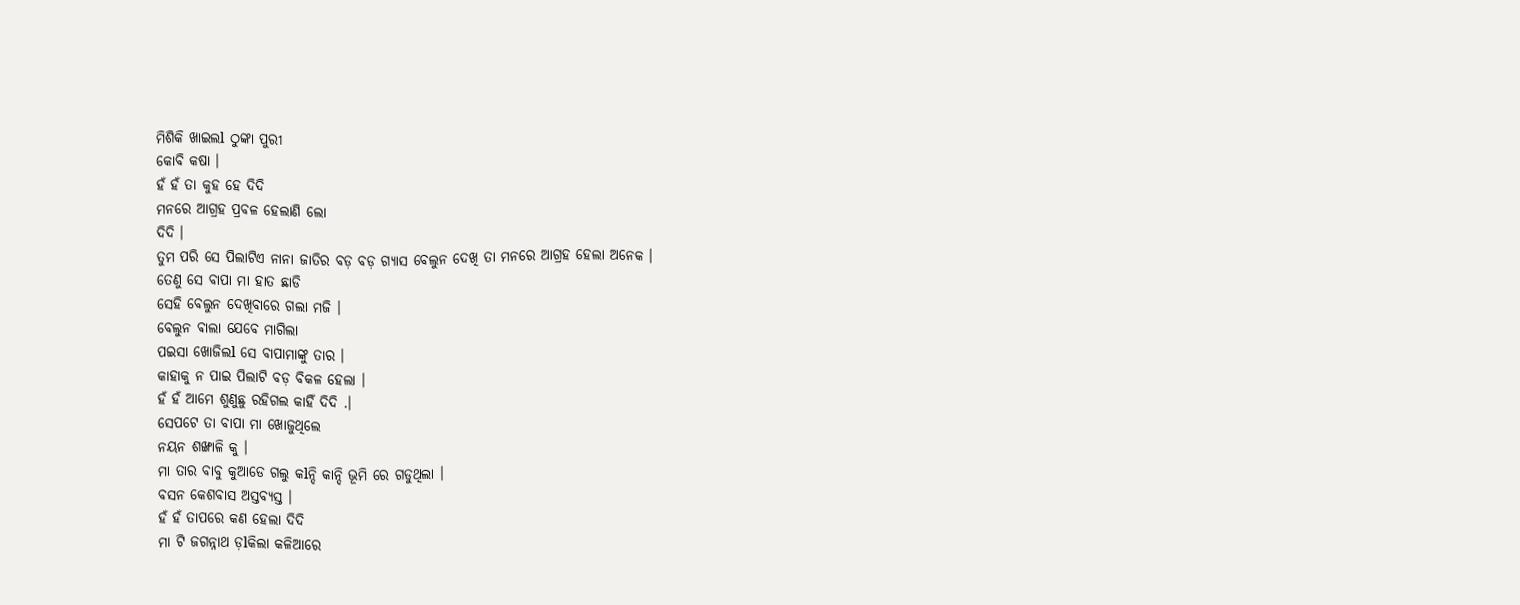ମିଶିକି ଖାଇଲl ଠୁଙ୍କା ପୁରୀ
କୋବି କଷା ।
ହଁ ହଁ ତା କୁହ ହେ ଦିଦି
ମନରେ ଆଗ୍ରହ ପ୍ରବଳ ହେଲାଣି ଲୋ
ଦିଦି ।
ତୁମ ପରି ସେ ପିଲାଟିଏ ନାନା ଜାତିର ବଡ଼ ବଡ଼ ଗ୍ୟାସ ବେଲୁନ ଦେଖି ତା ମନରେ ଆଗ୍ରହ ହେଲା ଅନେକ ।
ତେଣୁ ସେ ବାପା ମା ହାତ ଛାଡି
ସେହି ବେଲୁନ ଦେଖିବାରେ ଗଲା ମଜି ।
ବେଲୁନ ଵାଲା ଯେବେ ମାଗିଲା
ପଇସା ଖୋଜିଲl ସେ ବାପାମାଙ୍କୁ ତାର ।
କାହାକୁ ନ ପାଇ ପିଲାଟି ବଡ଼ ବିକଳ ହେଲା ।
ହଁ ହଁ ଆମେ ଶୁଣୁଛୁ ରହିଗଲ କାହିଁ ଦିଦି .।
ସେପଟେ ତା ବାପା ମା ଖୋଜୁଥିଲେ
ନୟନ ଶଙ୍ଖାଳି କୁ ।
ମା ତାର ବାବୁ କୁଆଡେ ଗଲୁ କlନ୍ଦି କାନ୍ଦି ଭୂମି ରେ ଗଡୁଥିଲା ।
ବସନ କେଶବାସ ଅସ୍ତବ୍ୟସ୍ତ ।
ହଁ ହଁ ତାପରେ କଣ ହେଲା ଦିଦି
ମା ଟି ଜଗନ୍ନାଥ ଡ଼lକିଲା କଳିଆରେ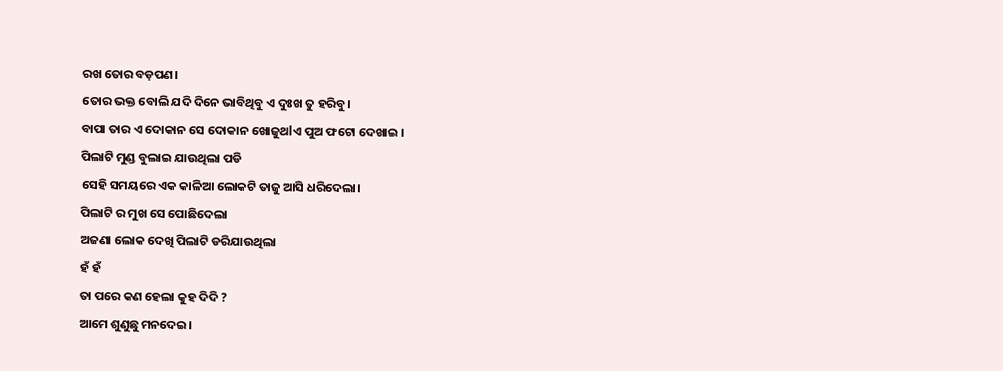ରଖ ତୋର ବଡ଼ପଣ।
ତୋର ଭକ୍ତ ବୋଲି ଯଦି ଦିନେ ଭାବିଥିବୁ ଏ ଦୁଃଖ ତୁ ହରିବୁ।
ବାପା ତାର ଏ ଦୋକାନ ସେ ଦୋକାନ ଖୋଜୁଥlଏ ପୁଅ ଫଟୋ ଦେଖାଇ ।
ପିଲାଟି ମୁଣ୍ଡ ବୁଲାଇ ଯାଉଥିଲା ପଡି
ସେହି ସମୟରେ ଏକ କାଳିଆ ଲୋକଟି ତାଜୁ ଆସି ଧରିଦେଲା।
ପିଲାଟି ର ମୁଖ ସେ ପୋଛିଦେଲା
ଅଜଣା ଲୋକ ଦେଖି ପିଲାଟି ଡରିଯାଉଥିଲା
ହଁ ହଁ
ତା ପରେ କଣ ହେଲା କୁହ ଦିଦି ?
ଆମେ ଶୁଣୁଛୁ ମନଦେଇ।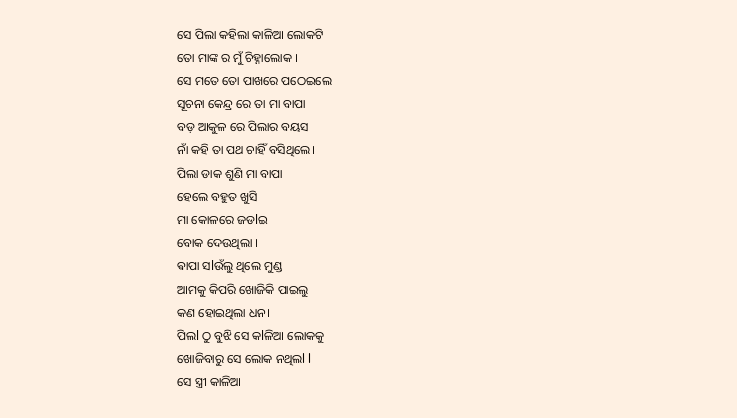ସେ ପିଲା କହିଲା କାଳିଆ ଲୋକଟି
ତୋ ମାଙ୍କ ର ମୁଁ ଚିହ୍ନାଲୋକ ।
ସେ ମତେ ତୋ ପାଖରେ ପଠେଇଲେ
ସୂଚନା କେନ୍ଦ୍ର ରେ ତା ମା ବାପା
ବଡ଼ ଆକୁଳ ରେ ପିଲାର ବୟସ
ନାଁ କହି ତା ପଥ ଚାହିଁ ବସିଥିଲେ।
ପିଲା ଡାକ ଶୁଣି ମା ବାପା
ହେଲେ ବହୁତ ଖୁସି
ମା କୋଳରେ ଜଡlଇ
ବୋକ ଦେଉଥିଲା ।
ଵାପା ସlଉଁଲୁ ଥିଲେ ମୁଣ୍ଡ
ଆମକୁ କିପରି ଖୋଜିକି ପାଇଲୁ
କଣ ହୋଇଥିଲା ଧନ।
ପିଲl ଠୁ ବୁଝି ସେ କlଳିଆ ଲୋକକୁ
ଖୋଜିବାରୁ ସେ ଲୋକ ନଥିଲl l
ସେ ସ୍ତ୍ରୀ କାଳିଆ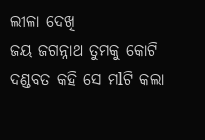ଲୀଳା ଦେଖି
ଜୟ ଜଗନ୍ନାଥ ତୁମକୁ କୋଟି ଦଣ୍ଡବତ କହି ସେ ମlଟି କଲା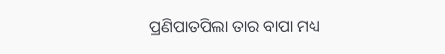ପ୍ରଣିପାତପିଲା ତାର ବାପା ମଧ୍ୟ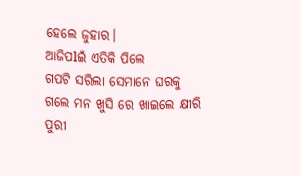ହେଲେ ଜୁହାର।
ଆଜିପlଇଁ ଏତିକି ପିଲେ
ଗପଟି ସରିଲା ସେମାନେ ଘରକୁ
ଗଲେ ମନ ଖୁସି ରେ ଖାଇଲେ କ୍ଷୀରି
ପୁରୀ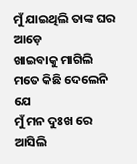ମୁଁ ଯାଇଥିଲି ତାଙ୍କ ଘର ଆଡ଼େ
ଖାଇବାକୁ ମାଗିଲି
ମତେ କିଛି ଦେଲେନି ଯେ
ମୁଁ ମନ ଦୁଃଖ ରେ ଆସିଲି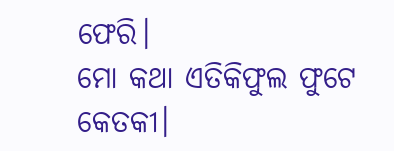ଫେରି।
ମୋ କଥା ଏତିକିଫୁଲ ଫୁଟେ କେତକୀ।